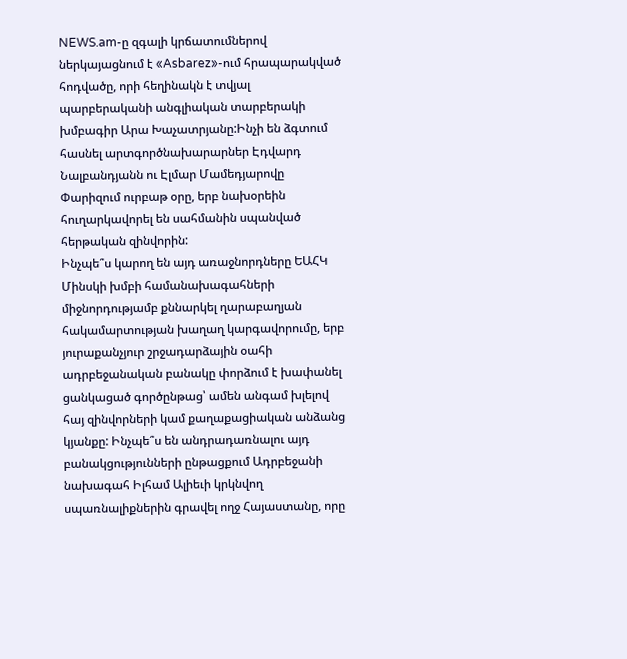NEWS.am-ը զգալի կրճատումներով ներկայացնում է «Asbarez»-ում հրապարակված հոդվածը, որի հեղինակն է տվյալ պարբերականի անգլիական տարբերակի խմբագիր Արա Խաչատրյանը:Ինչի են ձգտում հասնել արտգործնախարարներ Էդվարդ Նալբանդյանն ու Էլմար Մամեդյարովը Փարիզում ուրբաթ օրը, երբ նախօրեին հուղարկավորել են սահմանին սպանված հերթական զինվորին:
Ինչպե՞ս կարող են այդ առաջնորդները ԵԱՀԿ Մինսկի խմբի համանախագահների միջնորդությամբ քննարկել ղարաբաղյան հակամարտության խաղաղ կարգավորումը, երբ յուրաքանչյուր շրջադարձային օահի ադրբեջանական բանակը փորձում է խափանել ցանկացած գործընթաց՝ ամեն անգամ խլելով հայ զինվորների կամ քաղաքացիական անձանց կյանքը: Ինչպե՞ս են անդրադառնալու այդ բանակցությունների ընթացքում Ադրբեջանի նախագահ Իլհամ Ալիեւի կրկնվող սպառնալիքներին գրավել ողջ Հայաստանը, որը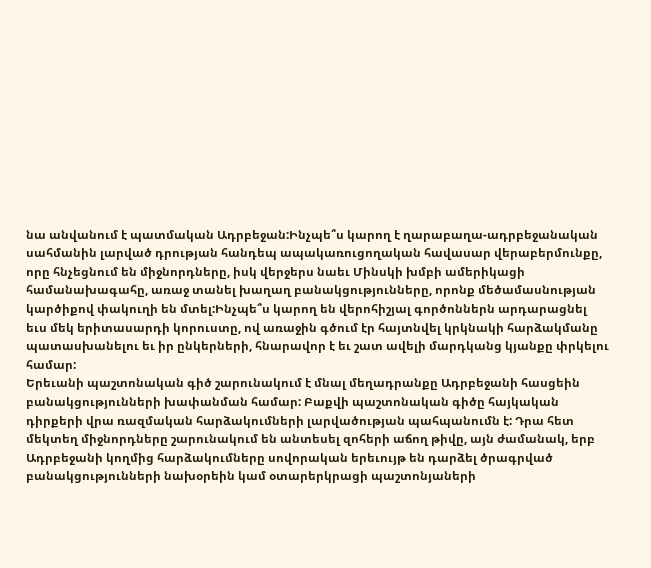նա անվանում է պատմական Ադրբեջան:Ինչպե՞ս կարող է ղարաբաղա-ադրբեջանական սահմանին լարված դրության հանդեպ ապակառուցողական հավասար վերաբերմունքը, որը հնչեցնում են միջնորդները, իսկ վերջերս նաեւ Մինսկի խմբի ամերիկացի համանախագահը, առաջ տանել խաղաղ բանակցությունները, որոնք մեծամասնության կարծիքով փակուղի են մտել:Ինչպե՞ս կարող են վերոհիշյալ գործոններն արդարացնել եւս մեկ երիտասարդի կորուստը, ով առաջին գծում էր հայտնվել կրկնակի հարձակմանը պատասխանելու եւ իր ընկերների, հնարավոր է եւ շատ ավելի մարդկանց կյանքը փրկելու համար:
Երեւանի պաշտոնական գիծ շարունակում է մնալ մեղադրանքը Ադրբեջանի հասցեին բանակցությունների խափանման համար: Բաքվի պաշտոնական գիծը հայկական դիրքերի վրա ռազմական հարձակումների լարվածության պահպանումն է: Դրա հետ մեկտեղ միջնորդները շարունակում են անտեսել զոհերի աճող թիվը, այն ժամանակ, երբ Ադրբեջանի կողմից հարձակումները սովորական երեւույթ են դարձել ծրագրված բանակցությունների նախօրեին կամ օտարերկրացի պաշտոնյաների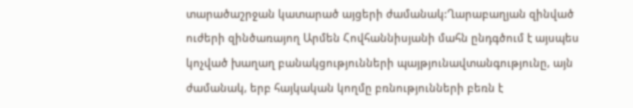տարածաշրջան կատարած այցերի ժամանակ:Ղարաբաղյան զինված ուժերի զինծառայող Արմեն Հովհաննիսյանի մահն ընդգծում է այսպես կոչված խաղաղ բանակցությունների պայթյունավտանգությունը, այն ժամանակ, երբ հայկական կողմը բռնությունների բեռն է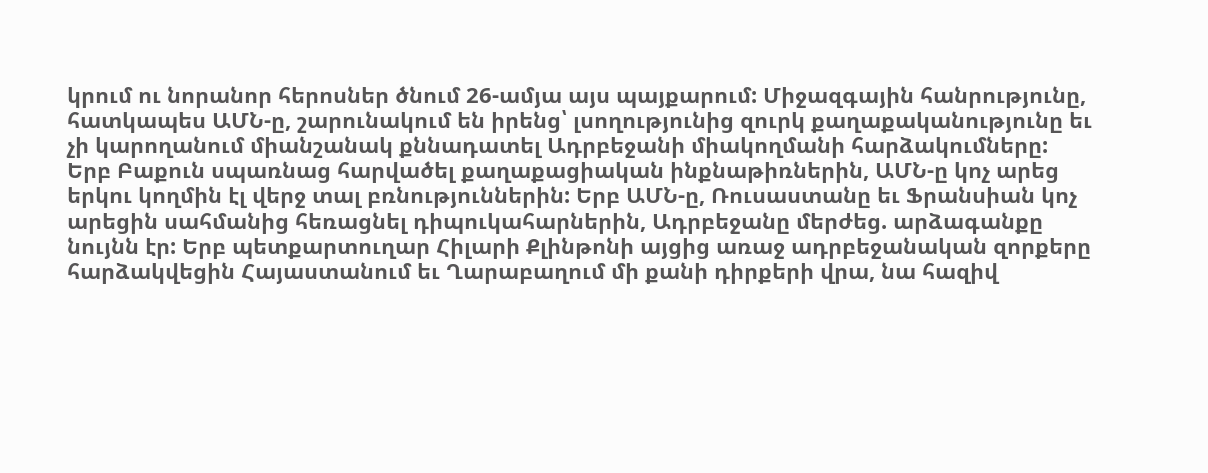կրում ու նորանոր հերոսներ ծնում 26-ամյա այս պայքարում: Միջազգային հանրությունը, հատկապես ԱՄՆ-ը, շարունակում են իրենց՝ լսողությունից զուրկ քաղաքականությունը եւ չի կարողանում միանշանակ քննադատել Ադրբեջանի միակողմանի հարձակումները:
Երբ Բաքուն սպառնաց հարվածել քաղաքացիական ինքնաթիռներին, ԱՄՆ-ը կոչ արեց երկու կողմին էլ վերջ տալ բռնություններին: Երբ ԱՄՆ-ը, Ռուսաստանը եւ Ֆրանսիան կոչ արեցին սահմանից հեռացնել դիպուկահարներին, Ադրբեջանը մերժեց. արձագանքը նույնն էր: Երբ պետքարտուղար Հիլարի Քլինթոնի այցից առաջ ադրբեջանական զորքերը հարձակվեցին Հայաստանում եւ Ղարաբաղում մի քանի դիրքերի վրա, նա հազիվ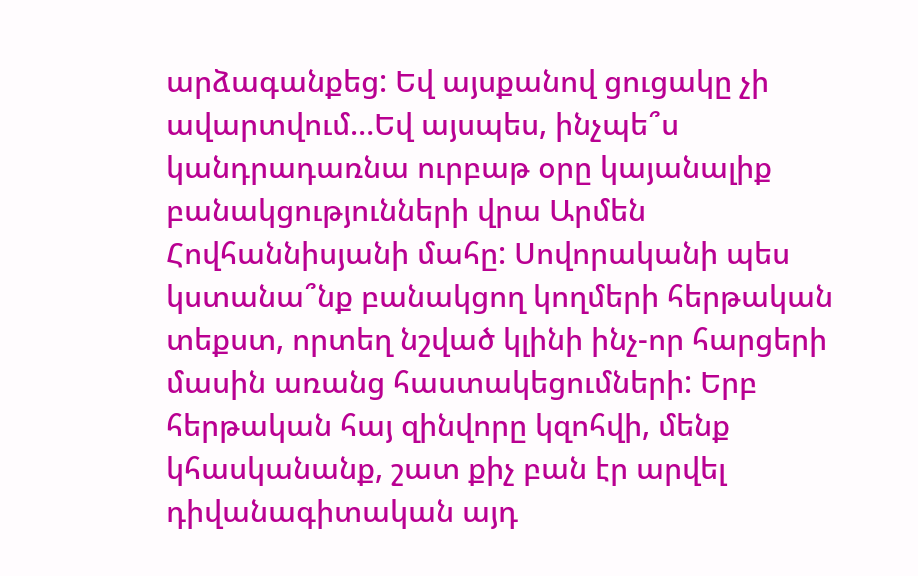արձագանքեց: Եվ այսքանով ցուցակը չի ավարտվում…Եվ այսպես, ինչպե՞ս կանդրադառնա ուրբաթ օրը կայանալիք բանակցությունների վրա Արմեն Հովհաննիսյանի մահը: Սովորականի պես կստանա՞նք բանակցող կողմերի հերթական տեքստ, որտեղ նշված կլինի ինչ-որ հարցերի մասին առանց հաստակեցումների: Երբ հերթական հայ զինվորը կզոհվի, մենք կհասկանանք, շատ քիչ բան էր արվել դիվանագիտական այդ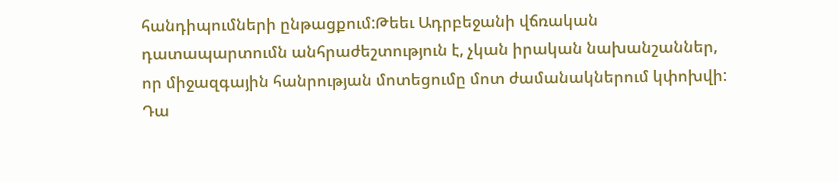հանդիպումների ընթացքում:Թեեւ Ադրբեջանի վճռական դատապարտումն անհրաժեշտություն է, չկան իրական նախանշաններ, որ միջազգային հանրության մոտեցումը մոտ ժամանակներում կփոխվի: Դա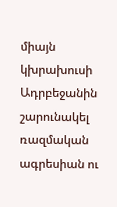միայն կխրախուսի Ադրբեջանին շարունակել ռազմական ագրեսիան ու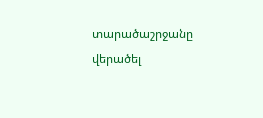տարածաշրջանը վերածել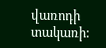վառոդի տակառի: